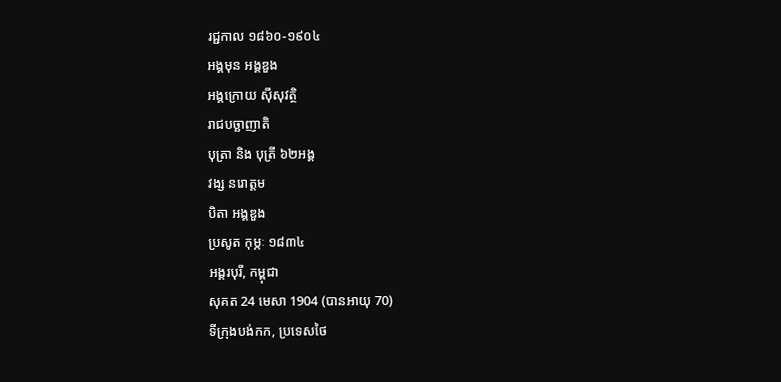រជ្ជកាល ១៨៦០-១៩០៤
អង្គមុន អង្គឌួង
អង្គក្រោយ ស៊ីសុវត្ថិ
រាជបច្ឆាញាតិ
បុត្រា និង បុត្រី ៦២អង្គ
វង្ស នរោត្តម
បិតា អង្គឌួង
ប្រសូត កុម្ភៈ ១៨៣៤
អង្គរបុរី, កម្ពុជា
សុគត 24 មេសា 1904 (បានអាយុ 70)
ទីក្រុងបង់កក, ប្រទេសថៃ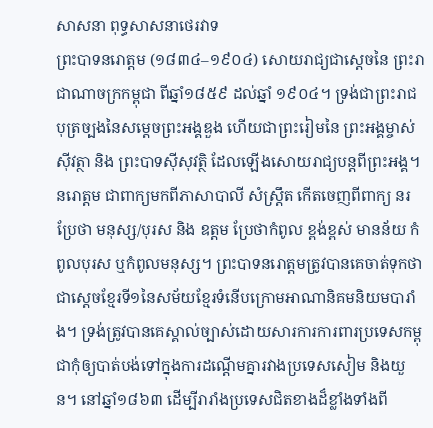សាសនា ពុទ្ធសាសនាថេរវាទ
ព្រះបាទនរោត្តម (១៨៣៤–១៩០៤) សោយរាជ្យជាស្តេចនៃ ព្រះរាជាណាចក្រកម្ពុជា ពីឆ្នាំ១៨៥៩ ដល់ឆ្នាំ ១៩០៤។ ទ្រង់ជាព្រះរាជបុត្រច្បងនៃសម្ដេចព្រះអង្គឌួង ហើយជាព្រះរៀមនៃ ព្រះអង្គម្ចាស់ស៊ីវត្ថា និង ព្រះបាទស៊ីសុវត្ថិ ដែលឡើងសោយរាជ្យបន្តពីព្រះអង្គ។ នរោត្តម ជាពាក្យមកពីភាសាបាលី សំស្រ្តឹត កើតចេញពីពាក្យ នរ ប្រែថា មនុស្ស/បុរស និង ឧត្តម ប្រែថាកំពូល ខ្ពង់ខ្ពស់ មានន័យ កំពូលបុរស ឬកំពូលមនុស្ស។ ព្រះបាទនរោត្តមត្រូវបានគេចាត់ទុកថាជាស្តេចខ្មែរទី១នៃសម័យខ្មែរទំនើបក្រោមអាណានិគមនិយមបារាំង។ ទ្រង់ត្រូវបានគេស្គាល់ច្បាស់ដោយសារការការពារប្រទេសកម្ពុជាកុំឲ្យបាត់បង់ទៅក្នុងការដណ្ដើមគ្នារវាងប្រទេសសៀម និងយួន។ នៅឆ្នាំ១៨៦៣ ដើម្បីរារាំងប្រទេសជិតខាងដ៏ខ្លាំងទាំងពី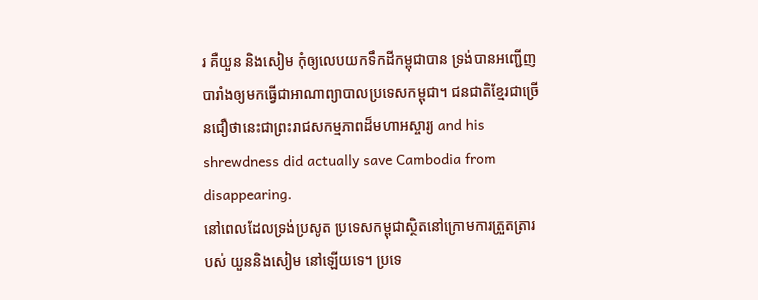រ គឺយួន និងសៀម កុំឲ្យលេបយកទឹកដីកម្ពុជាបាន ទ្រង់បានអញ្ជើញបារាំងឲ្យមកធ្វើជាអាណាព្យាបាលប្រទេសកម្ពុជា។ ជនជាតិខ្មែរជាច្រើនជឿថានេះជាព្រះរាជសកម្មភាពដ៏មហាអស្ចារ្យ and his shrewdness did actually save Cambodia from disappearing.
នៅពេលដែលទ្រង់ប្រសូត ប្រទេសកម្ពុជាស្ថិតនៅក្រោមការត្រួតត្រារបស់ យួននិងសៀម នៅឡើយទេ។ ប្រទេ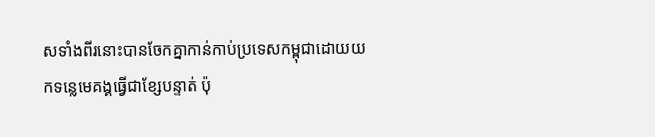សទាំងពីរនោះបានចែកគ្នាកាន់កាប់ប្រទេសកម្ពុជាដោយយកទន្លេមេគង្គធ្វើជាខ្សែបន្ទាត់ ប៉ុ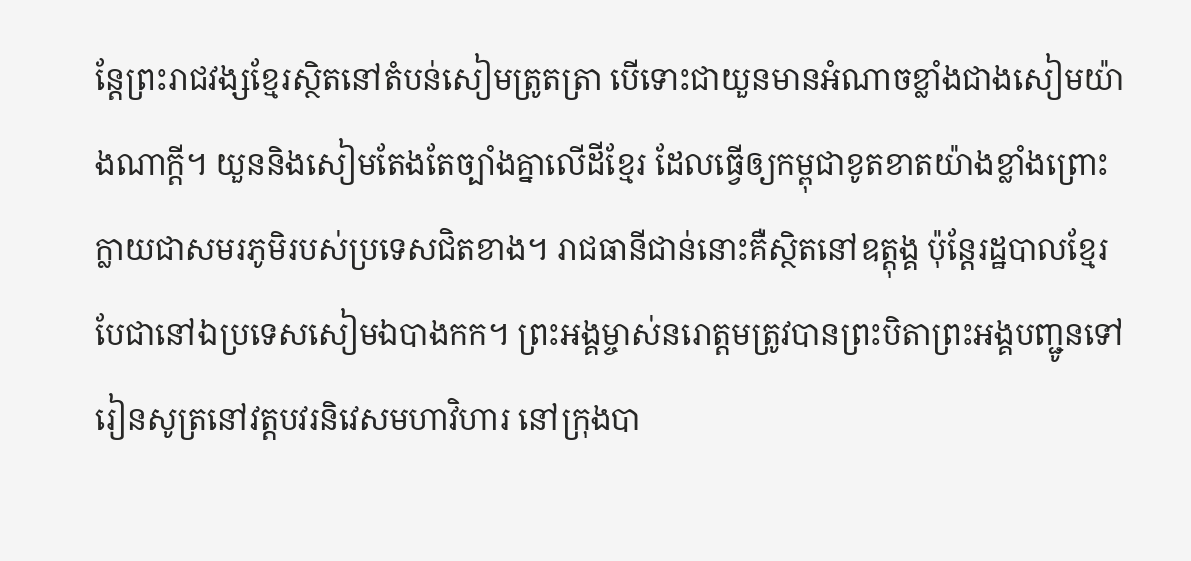ន្តែព្រះរាជវង្សខ្មែរស្ថិតនៅតំបន់សៀមត្រូតត្រា បើទោះជាយួនមានអំណាចខ្លាំងជាងសៀមយ៉ាងណាក្តី។ យួននិងសៀមតែងតែច្បាំងគ្នាលើដីខ្មែរ ដែលធ្វើឲ្យកម្ពុជាខូតខាតយ៉ាងខ្លាំងព្រោះក្លាយជាសមរភូមិរបស់ប្រទេសជិតខាង។ រាជធានីជាន់នោះគឺស្ថិតនៅឧត្តុង្គ ប៉ុន្តែរដ្ឋបាលខ្មែរបែជានៅឯប្រទេសសៀមឯបាងកក។ ព្រះអង្គម្ចាស់នរោត្តមត្រូវបានព្រះបិតាព្រះអង្គបញ្ជូនទៅរៀនសូត្រនៅវត្តបវរនិវេសមហាវិហារ នៅក្រុងបា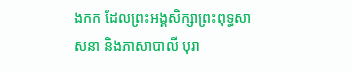ងកក ដែលព្រះអង្គសិក្សាព្រះពុទ្ធសាសនា និងភាសាបាលី បុរា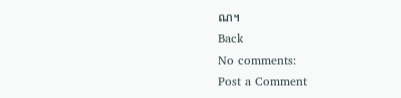ណ។
Back
No comments:
Post a Comment